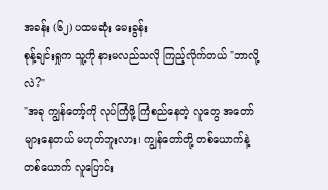အခန်း (၆၂) ပထမဆုံး မေးခွန်း
စုန့်ချင်းရှုက သူ့ကို နားမလည်သလို ကြည့်လိုက်တယ် "ဘာလို့လဲ?"
"အခု ကျွန်တော့်ကို လုပ်ကြံဖို့ ကြံစည်နေတဲ့ လူတွေ အတော်များနေတယ် မဟုတ်ဘူးလား၊ ကျွန်တော်တို့ တစ်ယောက်နဲ့ တစ်ယောက် လူပြောင်း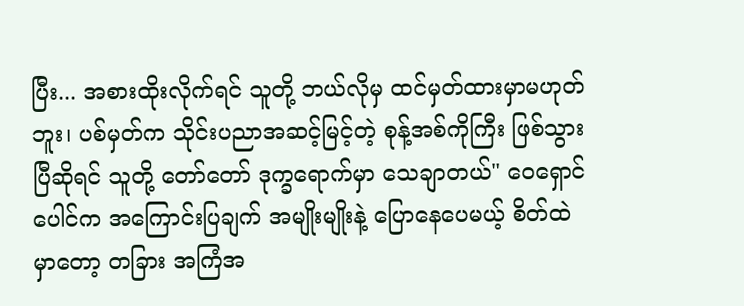ပြီး... အစားထိုးလိုက်ရင် သူတို့ ဘယ်လိုမှ ထင်မှတ်ထားမှာမဟုတ်ဘူး၊ ပစ်မှတ်က သိုင်းပညာအဆင့်မြင့်တဲ့ စုန့်အစ်ကိုကြီး ဖြစ်သွားပြီဆိုရင် သူတို့ တော်တော် ဒုက္ခရောက်မှာ သေချာတယ်" ဝေရှောင်ပေါင်က အကြောင်းပြချက် အမျိုးမျိုးနဲ့ ပြောနေပေမယ့် စိတ်ထဲမှာတော့ တခြား အကြံအ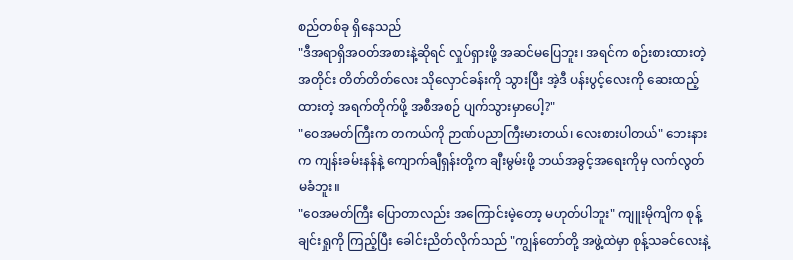စည်တစ်ခု ရှိနေသည်
"ဒီအရာရှိအဝတ်အစားနဲ့ဆိုရင် လှုပ်ရှားဖို့ အဆင်မပြေဘူး၊ အရင်က စဉ်းစားထားတဲ့အတိုင်း တိတ်တိတ်လေး သိုလှောင်ခန်းကို သွားပြီး အဲ့ဒီ ပန်းပွင့်လေးကို ဆေးထည့်ထားတဲ့ အရက်တိုက်ဖို့ အစီအစဉ် ပျက်သွားမှာပေါ့?"
"ဝေအမတ်ကြီးက တကယ်ကို ဉာဏ်ပညာကြီးမားတယ်၊ လေးစားပါတယ်" ဘေးနားက ကျန်းခမ်းနန်နဲ့ ကျောက်ချီရှန်းတို့က ချီးမွမ်းဖို့ ဘယ်အခွင့်အရေးကိုမှ လက်လွတ်မခံဘူး။
"ဝေအမတ်ကြီး ပြောတာလည်း အကြောင်းမဲ့တော့ မဟုတ်ပါဘူး" ကျူးမိုကျိက စုန့်ချင်းရှုကို ကြည့်ပြီး ခေါင်းညိတ်လိုက်သည် "ကျွန်တော်တို့ အဖွဲ့ထဲမှာ စုန့်သခင်လေးနဲ့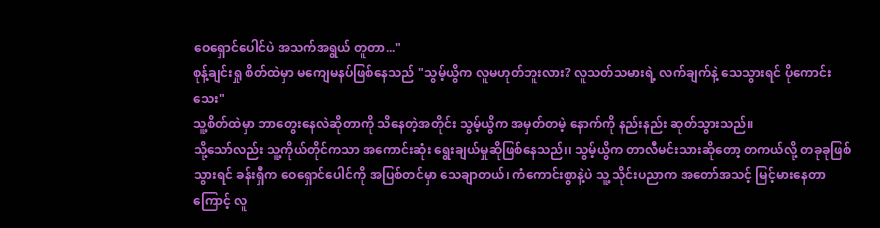ဝေရှောင်ပေါင်ပဲ အသက်အရွယ် တူတာ..."
စုန့်ချင်းရှု စိတ်ထဲမှာ မကျေမနပ်ဖြစ်နေသည် "သွမ့်ယွိက လူမဟုတ်ဘူးလား? လူသတ်သမားရဲ့ လက်ချက်နဲ့ သေသွားရင် ပိုကောင်းသေး"
သူ့စိတ်ထဲမှာ ဘာတွေးနေလဲဆိုတာကို သိနေတဲ့အတိုင်း သွမ့်ယွိက အမှတ်တမဲ့ နောက်ကို နည်းနည်း ဆုတ်သွားသည်။
သို့သော်လည်း သူ့ကိုယ်တိုင်ကသာ အကောင်းဆုံး ရွေးချယ်မှုဆိုဖြစ်နေသည်၊၊ သွမ့်ယွိက တာလီမင်းသားဆိုတော့ တကယ်လို့ တခုခုဖြစ်သွားရင် ခန်းရှီက ဝေရှောင်ပေါင်ကို အပြစ်တင်မှာ သေချာတယ်၊ ကံကောင်းစွာနဲ့ပဲ သူ့ သိုင်းပညာက အတော်အသင့် မြင့်မားနေတာကြောင့် လူ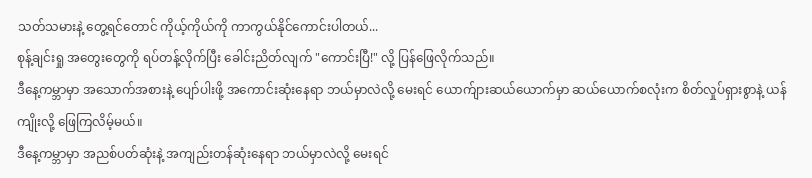သတ်သမားနဲ့ တွေ့ရင်တောင် ကိုယ့်ကိုယ်ကို ကာကွယ်နိုင်ကောင်းပါတယ်...
စုန့်ချင်းရှု အတွေးတွေကို ရပ်တန့်လိုက်ပြီး ခေါင်းညိတ်လျက် "ကောင်းပြီ!" လို့ ပြန်ဖြေလိုက်သည်။
ဒီနေ့ကမ္ဘာမှာ အသောက်အစားနဲ့ ပျော်ပါးဖို့ အကောင်းဆုံးနေရာ ဘယ်မှာလဲလို့ မေးရင် ယောက်ျားဆယ်ယောက်မှာ ဆယ်ယောက်စလုံးက စိတ်လှုပ်ရှားစွာနဲ့ ယန်ကျိုးလို့ ဖြေကြလိမ့်မယ်။
ဒီနေ့ကမ္ဘာမှာ အညစ်ပတ်ဆုံးနဲ့ အကျည်းတန်ဆုံးနေရာ ဘယ်မှာလဲလို့ မေးရင်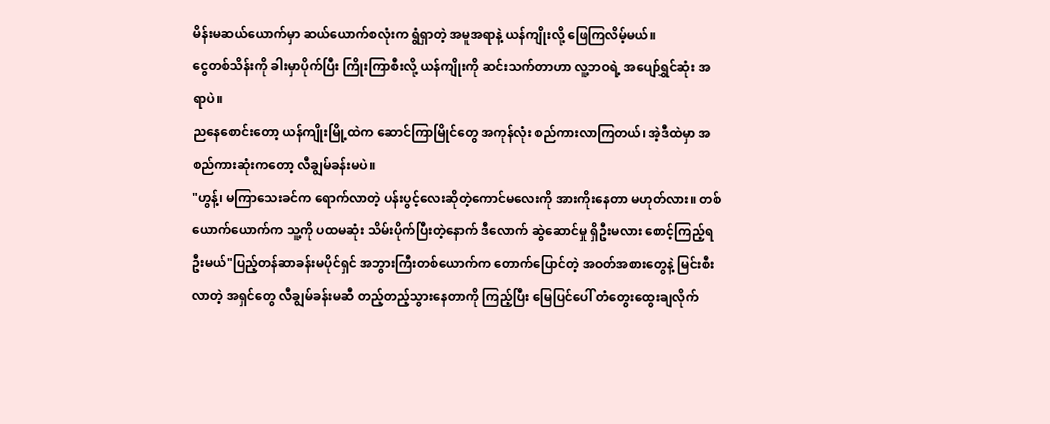မိန်းမဆယ်ယောက်မှာ ဆယ်ယောက်စလုံးက ရွံရှာတဲ့ အမူအရာနဲ့ ယန်ကျိုးလို့ ဖြေကြလိမ့်မယ်။
ငွေတစ်သိန်းကို ခါးမှာပိုက်ပြီး ကြိုးကြာစီးလို့ ယန်ကျိုးကို ဆင်းသက်တာဟာ လူ့ဘဝရဲ့ အပျော်ရွှင်ဆုံး အရာပဲ။
ညနေစောင်းတော့ ယန်ကျိုးမြို့ထဲက ဆောင်ကြာမြိုင်တွေ အကုန်လုံး စည်ကားလာကြတယ်၊ အဲ့ဒီထဲမှာ အစည်ကားဆုံးကတော့ လီချွမ်ခန်းမပဲ။
"ဟွန့်၊ မကြာသေးခင်က ရောက်လာတဲ့ ပန်းပွင့်လေးဆိုတဲ့ကောင်မလေးကို အားကိုးနေတာ မဟုတ်လား။ တစ်ယောက်ယောက်က သူ့ကို ပထမဆုံး သိမ်းပိုက်ပြီးတဲ့နောက် ဒီလောက် ဆွဲဆောင်မှု ရှိဦးမလား စောင့်ကြည့်ရဦးမယ်"ပြည့်တန်ဆာခန်းမပိုင်ရှင် အဘွားကြီးတစ်ယောက်က တောက်ပြောင်တဲ့ အဝတ်အစားတွေနဲ့ မြင်းစီးလာတဲ့ အရှင်တွေ လီချွမ်ခန်းမဆီ တည့်တည့်သွားနေတာကို ကြည့်ပြီး မြေပြင်ပေါ် တံတွေးထွေးချလိုက်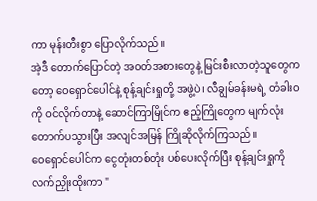ကာ မုန်းတီးစွာ ပြောလိုက်သည်။
အဲ့ဒီ တောက်ပြောင်တဲ့ အဝတ်အစားတွေနဲ့ မြင်းစီးလာတဲ့သူတွေကတော့ ဝေရှောင်ပေါင်နဲ့ စုန့်ချင်းရှုတို့ အဖွဲ့ပဲ၊ လီချွမ်ခန်းမရဲ့ တံခါးဝကို ဝင်လိုက်တာနဲ့ ဆောင်ကြာမြိုင်က ဧည့်ကြိုတွေက မျက်လုံးတောက်ပသွားပြီး အလျင်အမြန် ကြိုဆိုလိုက်ကြသည်။
ဝေရှောင်ပေါင်က ငွေတုံးတစ်တုံး ပစ်ပေးလိုက်ပြီး စုန့်ချင်းရှုကို လက်ညှိုးထိုးကာ "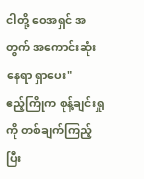ငါတို့ ဝေအရှင် အတွက် အကောင်းဆုံးနေရာ ရှာပေး"
ဧည့်ကြိုက စုန့်ချင်းရှုကို တစ်ချက်ကြည့်ပြီး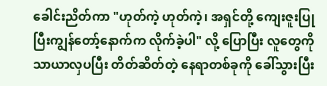ခေါင်းညိတ်ကာ "ဟုတ်ကဲ့ ဟုတ်ကဲ့၊ အရှင်တို့ ကျေးဇူးပြုပြီးကျွန်တော့်နောက်က လိုက်ခဲ့ပါ" လို့ ပြောပြီး လူတွေကို သာယာလှပပြီး တိတ်ဆိတ်တဲ့ နေရာတစ်ခုကို ခေါ်သွားပြီး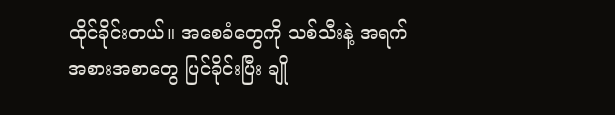ထိုင်ခိုင်းတယ်။ အစေခံတွေကို သစ်သီးနဲ့ အရက် အစားအစာတွေ ပြင်ခိုင်းပြီး ချို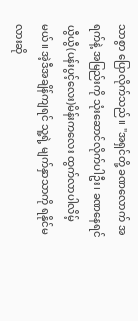သာစွာ ပြောလိုက်သည်။ "အရှင်တို့ ခဏလောက် အရက်နဲ့ အမြည်းကို သုံးဆောင်လိုက်ပါဦး၊ ခဏနေရင် ယွီယွီ(ပန်းပွင့်လေး)မိန်းကလေး ထွက်လာပါလိမ့်မယ်။ အဲ့ဒီအချိန်ကျရင် သူ့ရဲ့ မျက်နှာသာကို ရနိုင်မလားဆို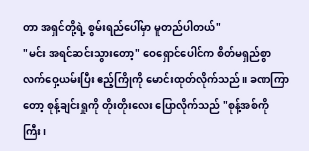တာ အရှင်တို့ရဲ့ စွမ်းရည်ပေါ်မှာ မူတည်ပါတယ်"
"မင်း အရင်ဆင်းသွားတော့" ဝေရှောင်ပေါင်က စိတ်မရှည်စွာ လက်ဝှေ့ယမ်းပြီး ဧည့်ကြိုကို မောင်းထုတ်လိုက်သည်။ ခဏကြာတော့ စုန့်ချင်းရှုကို တိုးတိုးလေး ပြောလိုက်သည် "စုန့်အစ်ကိုကြီး၊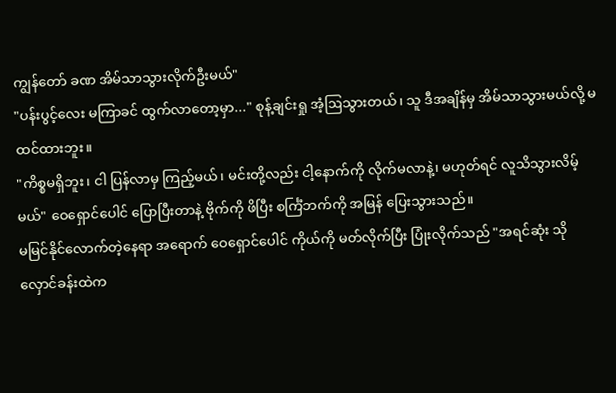ကျွန်တော် ခဏ အိမ်သာသွားလိုက်ဦးမယ်"
"ပန်းပွင့်လေး မကြာခင် ထွက်လာတော့မှာ..." စုန့်ချင်းရှု အံ့ဩသွားတယ်၊ သူ ဒီအချိန်မှ အိမ်သာသွားမယ်လို့ မထင်ထားဘူး။
"ကိစ္စမရှိဘူး၊ ငါ ပြန်လာမှ ကြည့်မယ်၊ မင်းတို့လည်း ငါ့နောက်ကို လိုက်မလာနဲ့၊ မဟုတ်ရင် လူသိသွားလိမ့်မယ်" ဝေရှောင်ပေါင် ပြောပြီးတာနဲ့ ဗိုက်ကို ဖိပြီး စင်္ကြံဘက်ကို အမြန် ပြေးသွားသည်။
မမြင်နိုင်လောက်တဲ့နေရာ အရောက် ဝေရှောင်ပေါင် ကိုယ်ကို မတ်လိုက်ပြီး ပြုံးလိုက်သည် "အရင်ဆုံး သိုလှောင်ခန်းထဲက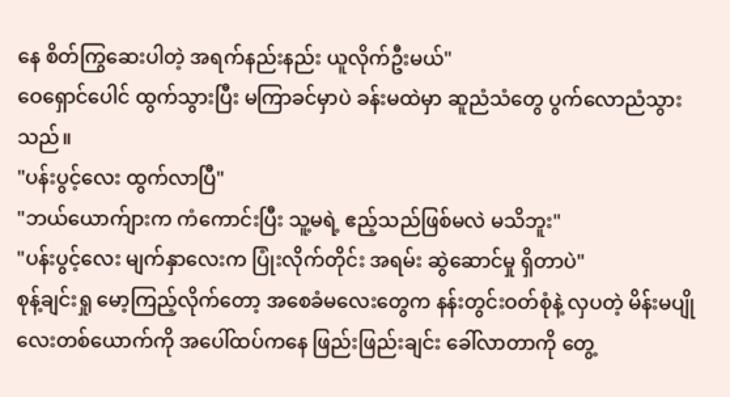နေ စိတ်ကြွဆေးပါတဲ့ အရက်နည်းနည်း ယူလိုက်ဦးမယ်"
ဝေရှောင်ပေါင် ထွက်သွားပြီး မကြာခင်မှာပဲ ခန်းမထဲမှာ ဆူညံသံတွေ ပွက်လောညံသွားသည်။
"ပန်းပွင့်လေး ထွက်လာပြီ"
"ဘယ်ယောက်ျားက ကံကောင်းပြီး သူ့မရဲ့ ဧည့်သည်ဖြစ်မလဲ မသိဘူး"
"ပန်းပွင့်လေး မျက်နှာလေးက ပြုံးလိုက်တိုင်း အရမ်း ဆွဲဆောင်မှု ရှိတာပဲ"
စုန့်ချင်းရှု မော့ကြည့်လိုက်တော့ အစေခံမလေးတွေက နန်းတွင်းဝတ်စုံနဲ့ လှပတဲ့ မိန်းမပျိုလေးတစ်ယောက်ကို အပေါ်ထပ်ကနေ ဖြည်းဖြည်းချင်း ခေါ်လာတာကို တွေ့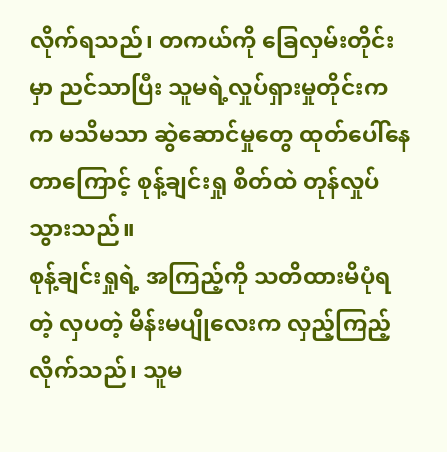လိုက်ရသည်၊ တကယ်ကို ခြေလှမ်းတိုင်းမှာ ညင်သာပြီး သူမရဲ့လှုပ်ရှားမှုတိုင်းကက မသိမသာ ဆွဲဆောင်မှုတွေ ထုတ်ပေါ်နေတာကြောင့် စုန့်ချင်းရှု စိတ်ထဲ တုန်လှုပ်သွားသည်။
စုန့်ချင်းရှုရဲ့ အကြည့်ကို သတိထားမိပုံရတဲ့ လှပတဲ့ မိန်းမပျိုလေးက လှည့်ကြည့်လိုက်သည်၊ သူမ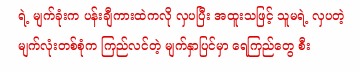ရဲ့ မျက်ခုံးက ပန်းချီကားထဲကလို လှပပြီး အထူးသဖြင့် သူမရဲ့ လှပတဲ့ မျက်လုံးတစ်စုံက ကြည်လင်တဲ့ မျက်နှာပြင်မှာ ရေကြည်တွေ စီး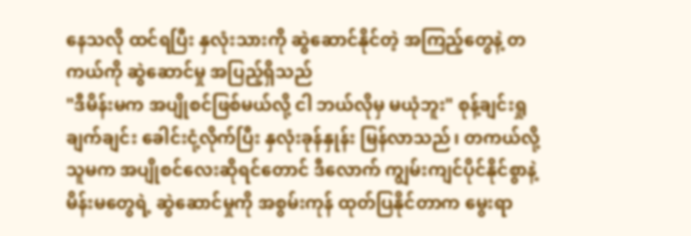နေသလို ထင်ရပြီး နှလုံးသားကို ဆွဲဆောင်နိုင်တဲ့ အကြည့်တွေနဲ့ တကယ်ကို ဆွဲဆောင်မှု အပြည့်ရှိသည်
"ဒီမိန်းမက အပျိုစင်ဖြစ်မယ်လို့ ငါ ဘယ်လိုမှ မယုံဘူး" စုန့်ချင်းရှု ချက်ချင်း ခေါင်းငုံ့လိုက်ပြီး နှလုံးခုန်နှုန်း မြန်လာသည်၊ တကယ်လို့ သူမက အပျိုစင်လေးဆိုရင်တောင် ဒီလောက် ကျွမ်းကျင်ပိုင်နိုင်စွာနဲ့ မိန်းမတွေရဲ့ ဆွဲဆောင်မှုကို အစွမ်းကုန် ထုတ်ပြနိုင်တာက မွေးရာ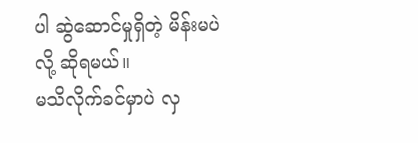ပါ ဆွဲဆောင်မှုရှိတဲ့ မိန်းမပဲလို့ ဆိုရမယ်။
မသိလိုက်ခင်မှာပဲ လှ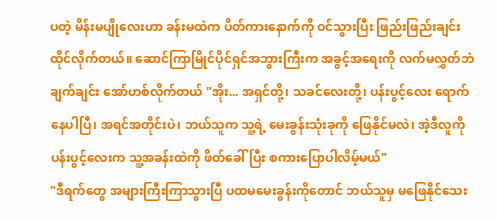ပတဲ့ မိန်းမပျိုလေးဟာ ခန်းမထဲက ပိတ်ကားနောက်ကို ဝင်သွားပြီး ဖြည်းဖြည်းချင်း ထိုင်လိုက်တယ်။ ဆောင်ကြာမြိုင်ပိုင်ရှင်အဘွားကြီးက အခွင့်အရေးကို လက်မလွှတ်ဘဲ ချက်ချင်း အော်ဟစ်လိုက်တယ် "အိုး... အရှင်တို့၊ သခင်လေးတို့၊ ပန်းပွင့်လေး ရောက်နေပါပြီ၊ အရင်အတိုင်းပဲ၊ ဘယ်သူက သူ့ရဲ့ မေးခွန်းသုံးခုကို ဖြေနိုင်မလဲ၊ အဲ့ဒီလူကို ပန်းပွင့်လေးက သူ့အခန်းထဲကို ဖိတ်ခေါ်ပြီး စကားပြောပါလိမ့်မယ်"
"ဒီရက်တွေ အများကြီးကြာသွားပြီ ပထမမေးခွန်းကိုတောင် ဘယ်သူမှ မဖြေနိုင်သေး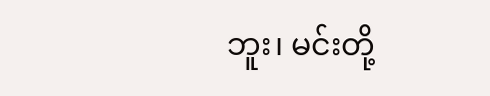ဘူး၊ မင်းတို့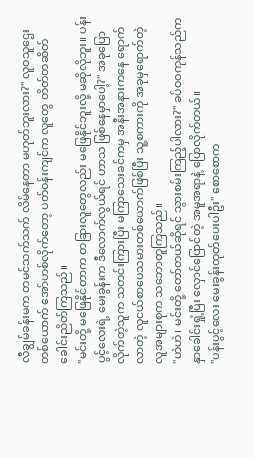လီချွမ်ခန်းမက တမင်သက်သက် လိမ်နေတာ မဟုတ်ဘူးလား?" လူဝသူဌေးတစ်ယောက် အော်ဟစ်လိုက်တော့ ပတ်ဝန်းကျင်က လူတွေ တိတ်တဆိတ် ခေါင်းညိတ်ကြသည်။
"မင်းတို့ မဖြေနိုင်တာက တခြားလူတွေလည်း မဖြေနိုင်ဘူးလို့ မဆိုလိုဘူး။ ပန်းပွင့်လေးရဲ့ မေးခွန်းက ဒီလောက်လွယ်ရင် ဟာသ ဖြစ်နေမှာပေါ့?" အခုပြောလိုက်တဲ့သူက သတင်းကြားပြီး မကြာသေးခင်ကမှ အနီးအနားကနေ ရောက်လာတဲ့ လူငယ်စာပေသမားတစ်ယောက်ဖြစ်ပြီး သူ့စကားကို အခုမှရောက်တဲ့ လူအများစုက သဘောတူကြသည်။
"ဟဲဟဲ၊ မင်းတို့ တော်တယ်ဆိုရင် သွားစမ်းကြည့်ပါလား?" ခပ်ဝဝကုန်သည်က နှာခေါင်းရှုံ့ပြီး လှောင်ပြောင်တဲ့ အမူအရာနဲ့ ပြောလိုက်တယ်။
"ပန်းပွင့်လေး မေးခွန်းထုတ်ပေးပါဦး" စောစောက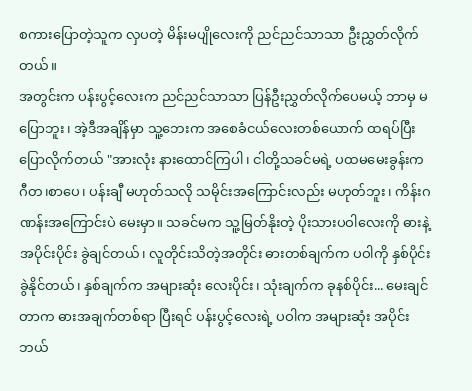စကားပြောတဲ့သူက လှပတဲ့ မိန်းမပျိုလေးကို ညင်ညင်သာသာ ဦးညွှတ်လိုက်တယ်။
အတွင်းက ပန်းပွင့်လေးက ညင်ညင်သာသာ ပြန်ဦးညွှတ်လိုက်ပေမယ့် ဘာမှ မပြောဘူး၊ အဲ့ဒီအချိန်မှာ သူ့ဘေးက အစေခံငယ်လေးတစ်ယောက် ထရပ်ပြီး ပြောလိုက်တယ် "အားလုံး နားထောင်ကြပါ၊ ငါတို့သခင်မရဲ့ ပထမမေးခွန်းက ဂီတ၊စာပေ၊ ပန်းချီ မဟုတ်သလို သမိုင်းအကြောင်းလည်း မဟုတ်ဘူး၊ ကိန်းဂဏန်းအကြောင်းပဲ မေးမှာ။ သခင်မက သူ့မြတ်နိုးတဲ့ ပိုးသားပဝါလေးကို ဓားနဲ့ အပိုင်းပိုင်း ခွဲချင်တယ်၊ လူတိုင်းသိတဲ့အတိုင်း ဓားတစ်ချက်က ပဝါကို နှစ်ပိုင်းခွဲနိုင်တယ်၊ နှစ်ချက်က အများဆုံး လေးပိုင်း၊ သုံးချက်က ခုနစ်ပိုင်း... မေးချင်တာက ဓားအချက်တစ်ရာ ပြီးရင် ပန်းပွင့်လေးရဲ့ ပဝါက အများဆုံး အပိုင်းဘယ်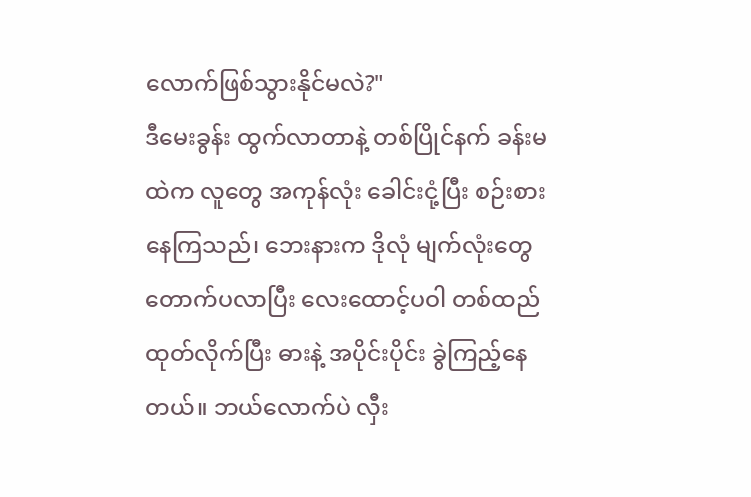လောက်ဖြစ်သွားနိုင်မလဲ?"
ဒီမေးခွန်း ထွက်လာတာနဲ့ တစ်ပြိုင်နက် ခန်းမထဲက လူတွေ အကုန်လုံး ခေါင်းငုံ့ပြီး စဉ်းစားနေကြသည်၊ ဘေးနားက ဒိုလုံ မျက်လုံးတွေ တောက်ပလာပြီး လေးထောင့်ပဝါ တစ်ထည် ထုတ်လိုက်ပြီး ဓားနဲ့ အပိုင်းပိုင်း ခွဲကြည့်နေတယ်။ ဘယ်လောက်ပဲ လှီး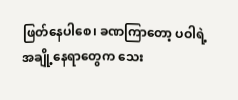ဖြတ်နေပါစေ၊ ခဏကြာတော့ ပဝါရဲ့ အချို့နေရာတွေက သေး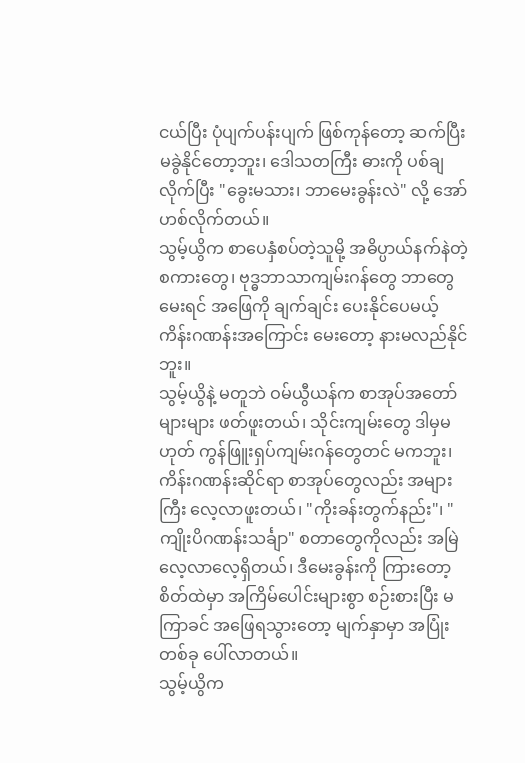ငယ်ပြီး ပုံပျက်ပန်းပျက် ဖြစ်ကုန်တော့ ဆက်ပြီး မခွဲနိုင်တော့ဘူး၊ ဒေါသတကြီး ဓားကို ပစ်ချလိုက်ပြီး "ခွေးမသား၊ ဘာမေးခွန်းလဲ" လို့ အော်ဟစ်လိုက်တယ်။
သွမ့်ယွိက စာပေနှံစပ်တဲ့သူမို့ အဓိပ္ပာယ်နက်နဲတဲ့ စကားတွေ၊ ဗုဒ္ဓဘာသာကျမ်းဂန်တွေ ဘာတွေ မေးရင် အဖြေကို ချက်ချင်း ပေးနိုင်ပေမယ့် ကိန်းဂဏန်းအကြောင်း မေးတော့ နားမလည်နိုင်ဘူး။
သွမ့်ယွိနဲ့ မတူဘဲ ဝမ်ယွီယန်က စာအုပ်အတော်များများ ဖတ်ဖူးတယ်၊ သိုင်းကျမ်းတွေ ဒါမှမဟုတ် ကွန်ဖြူးရှပ်ကျမ်းဂန်တွေတင် မကဘူး၊ ကိန်းဂဏန်းဆိုင်ရာ စာအုပ်တွေလည်း အများကြီး လေ့လာဖူးတယ်၊ "ကိုးခန်းတွက်နည်း"၊ "ကျိုးပိဂဏန်းသင်္ချာ" စတာတွေကိုလည်း အမြဲ လေ့လာလေ့ရှိတယ်၊ ဒီမေးခွန်းကို ကြားတော့ စိတ်ထဲမှာ အကြိမ်ပေါင်းများစွာ စဉ်းစားပြီး မကြာခင် အဖြေရသွားတော့ မျက်နှာမှာ အပြုံးတစ်ခု ပေါ်လာတယ်။
သွမ့်ယွိက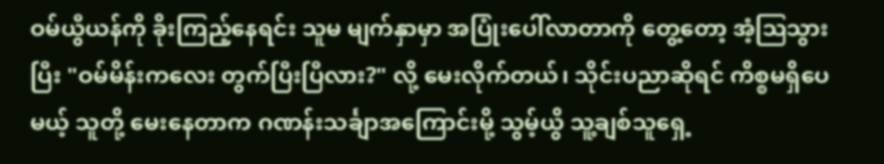ဝမ်ယွီယန်ကို ခိုးကြည့်နေရင်း သူမ မျက်နှာမှာ အပြုံးပေါ်လာတာကို တွေ့တော့ အံ့ဩသွားပြီး "ဝမ်မိန်းကလေး တွက်ပြီးပြီလား?" လို့ မေးလိုက်တယ်၊ သိုင်းပညာဆိုရင် ကိစ္စမရှိပေမယ့် သူတို့ မေးနေတာက ဂဏန်းသင်္ချာအကြောင်းမို့ သွမ့်ယွိ သူ့ချစ်သူရှေ့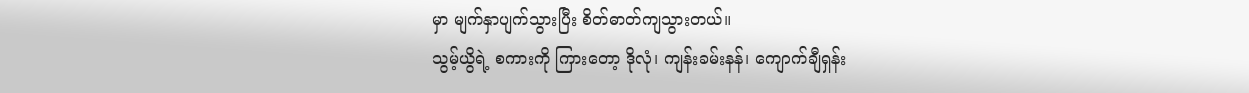မှာ မျက်နှာပျက်သွားပြီး စိတ်ဓာတ်ကျသွားတယ်။
သွမ့်ယွိရဲ့ စကားကို ကြားတော့ ဒိုလုံ၊ ကျန်းခမ်းနန်၊ ကျောက်ချီရှန်း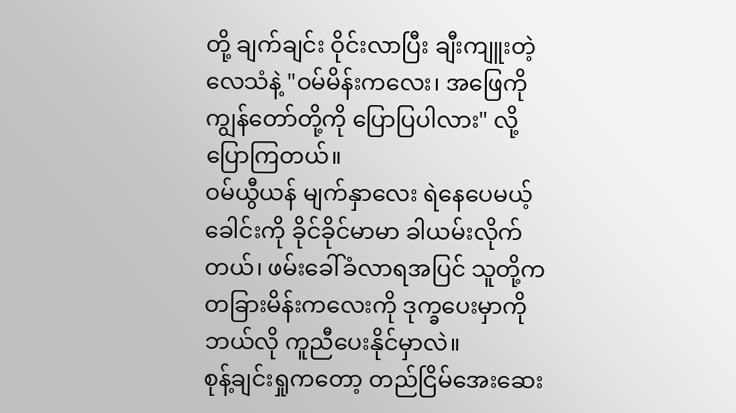တို့ ချက်ချင်း ဝိုင်းလာပြီး ချီးကျူးတဲ့လေသံနဲ့ "ဝမ်မိန်းကလေး၊ အဖြေကို ကျွန်တော်တို့ကို ပြောပြပါလား" လို့ ပြောကြတယ်။
ဝမ်ယွီယန် မျက်နှာလေး ရဲနေပေမယ့် ခေါင်းကို ခိုင်ခိုင်မာမာ ခါယမ်းလိုက်တယ်၊ ဖမ်းခေါ်ခံလာရအပြင် သူတို့က တခြားမိန်းကလေးကို ဒုက္ခပေးမှာကို ဘယ်လို ကူညီပေးနိုင်မှာလဲ။
စုန့်ချင်းရှုကတော့ တည်ငြိမ်အေးဆေး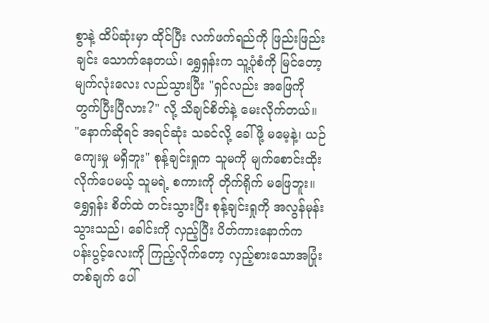စွာနဲ့ ထိပ်ဆုံးမှာ ထိုင်ပြီး လက်ဖက်ရည်ကို ဖြည်းဖြည်းချင်း သောက်နေတယ်၊ ရွှေရှန်းက သူ့ပုံစံကို မြင်တော့ မျက်လုံးလေး လည်သွားပြီး "ရှင်လည်း အဖြေကို တွက်ပြီးပြီလား?" လို့ သိချင်စိတ်နဲ့ မေးလိုက်တယ်။
"နောက်ဆိုရင် အရင်ဆုံး သခင်လို့ ခေါ်ဖို့ မမေ့နဲ့၊ ယဉ်ကျေးမှု မရှိဘူး" စုန့်ချင်းရှုက သူမကို မျက်စောင်းထိုးလိုက်ပေမယ့် သူမရဲ့ စကားကို တိုက်ရိုက် မဖြေဘူး။
ရွှေရှန်း စိတ်ထဲ တင်းသွားပြီး စုန့်ချင်းရှုကို အလွန်မုန်းသွားသည်၊ ခေါင်းကို လှည့်ပြီး ပိတ်ကားနောက်က ပန်းပွင့်လေးကို ကြည့်လိုက်တော့ လှည့်စားသောအပြုံးတစ်ချက် ပေါ်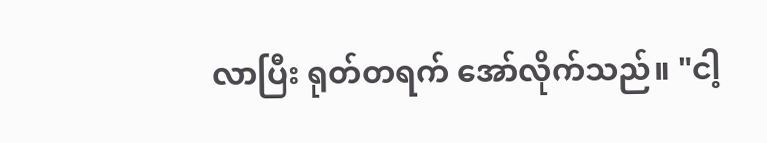လာပြီး ရုတ်တရက် အော်လိုက်သည်။ "ငါ့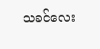သခင်လေး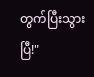တွက်ပြီးသွားပြီ!"